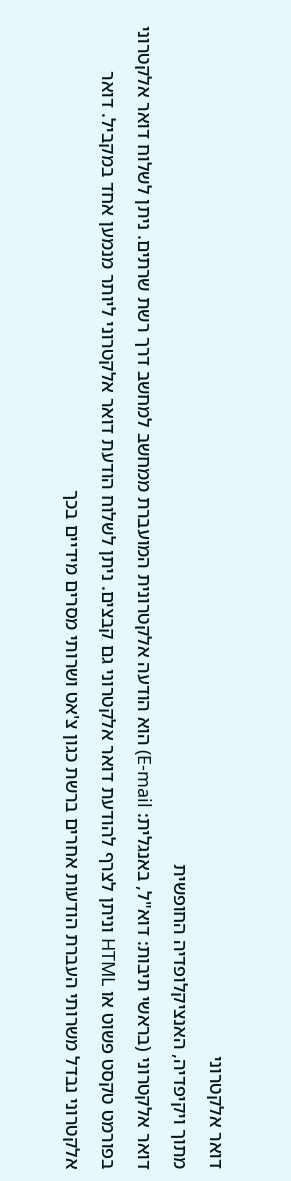דואר אלקטרוני
מתוך ויקיפדיה, האנציקלופדיה החופשית
דואר אלקטרוני (בראשי תיבות: דוא"ל, באנגלית: E-mail) הוא הודעה אלקטרונית המועברת ממחשב למחשב דרך רשת שרתים. ניתן לשלוח דואר אלקטרוני בפורמט טקסט פשוט או HTML וניתן לצרף להודעת דואר אלקטרוני גם קבצים. ניתן לשלוח הודעת דואר אלקטרוני ליותר מנמען אחד במקביל. דואר אלקטרוני נבדל משרותי העברת הודעות אחרים ברשת כגון צ'אט ושרותי מסרים מידיים בכך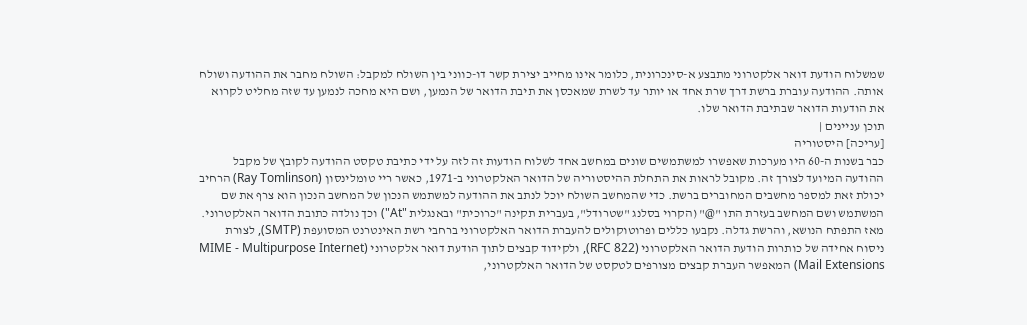שמשלוח הודעת דואר אלקטרוני מתבצע א-סינכרונית, כלומר אינו מחייב יצירת קשר דו-כווני בין השולח למקבל: השולח מחבר את ההודעה ושולח אותה. ההודעה עוברת ברשת דרך שרת אחד או יותר עד לשרת שמאכסן את תיבת הדואר של הנמען, ושם היא מחכה לנמען עד שזה מחליט לקרוא את הודעות הדואר שבתיבת הדואר שלו.
תוכן עניינים |
[עריכה] היסטוריה
כבר בשנות ה-60 היו מערכות שאפשרו למשתמשים שונים במחשב אחד לשלוח הודעות זה לזה על ידי כתיבת טקסט ההודעה לקובץ של מקבל ההודעה המיועד לצורך זה. מקובל לראות את התחלת ההיסטוריה של הדואר האלקטרוני ב-1971, כאשר ריי טומלינסון (Ray Tomlinson) הרחיב יכולת זאת למספר מחשבים המחוברים ברשת. כדי שהמחשב השולח יוכל לנתב את ההודעה למשתמש הנכון של המחשב הנכון הוא צרף את שם המשתמש ושם המחשב בעזרת התו "@" (הקרוי בסלנג "שטרודל", בעברית תקינה "כרוכית" ובאנגלית "At") וכך נולדה כתובת הדואר האלקטרוני.
מאז התפתח הנושא, והרשת גדלה. נקבעו כללים ופרוטוקולים להעברת הדואר האלקטרוני ברחבי רשת האינטרנט המסועפת (SMTP), לצורת ניסוח אחידה של כותרות הודעת הדואר האלקטרוני (RFC 822), ולקידוד קבצים לתוך הודעת דואר אלקטרוני (MIME - Multipurpose Internet Mail Extensions) המאפשר העברת קבצים מצורפים לטקסט של הדואר האלקטרוני,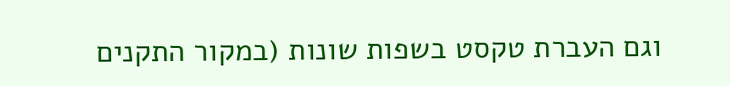וגם העברת טקסט בשפות שונות (במקור התקנים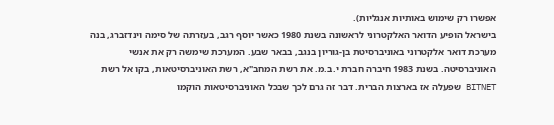אפשרו רק שימוש באותיות אנגליות).
בישראל הופיע הדואר האלקטרוני לראשונה בשנת 1980 כאשר יוסף רגב, בעזרתה של סימה וינדזברג, בנה מערכת דואר אלקטרוני באוניברסיטת בן-גוריון בנגב, בבאר שבע. המערכת שימשה רק את אנשי האוניברסיטה. בשנת 1983 חיברה חברת י.ב.מ. את רשת המחב"א, רשת האוניברסיטאות, בקו אל רשת BITNET שפעלה אז בארצות הברית. דבר זה גרם לכך שבכל האוניברסיטאות הוקמו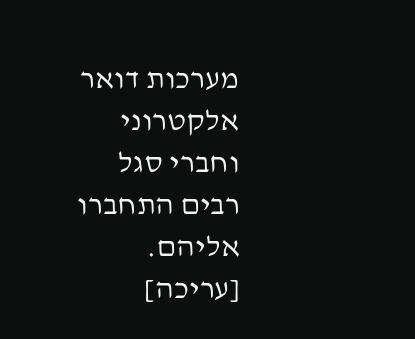מערכות דואר אלקטרוני וחברי סגל רבים התחברו אליהם.
[עריכה]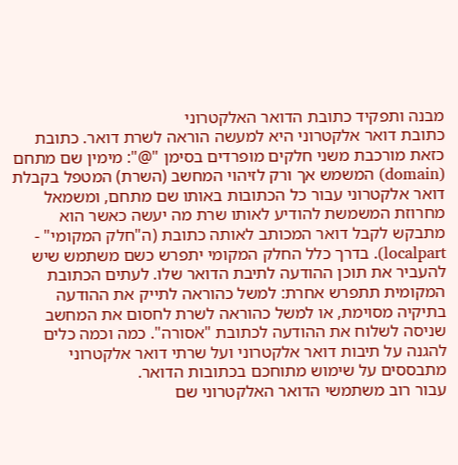מבנה ותפקיד כתובת הדואר האלקטרוני
כתובת דואר אלקטרוני היא למעשה הוראה לשרת דואר. כתובת כזאת מורכבת משני חלקים מופרדים בסימן "@": מימין שם מתחם (domain) המשמש אך ורק לזיהוי המחשב (השרת) המטפל בקבלת דואר אלקטרוני עבור כל הכתובות באותו שם מתחם, ומשמאל מחרוזת המשמשת להודיע לאותו שרת מה יעשה כאשר הוא מתבקש לקבל דואר המכותב לאותה כתובת (ה"חלק המקומי" - localpart). בדרך כלל החלק המקומי יתפרש כשם משתמש שיש להעביר את תוכן ההודעה לתיבת הדואר שלו. לעתים הכתובת המקומית תתפרש אחרת: למשל כהוראה לתייק את ההודעה בתיקיה מסוימת, או למשל כהוראה לשרת לחסום את המחשב שניסה לשלוח את ההודעה לכתובת "אסורה". כמה וכמה כלים להגנה על תיבות דואר אלקטרוני ועל שרתי דואר אלקטרוני מתבססים על שימוש מתוחכם בכתובות הדואר.
עבור רוב משתמשי הדואר האלקטרוני שם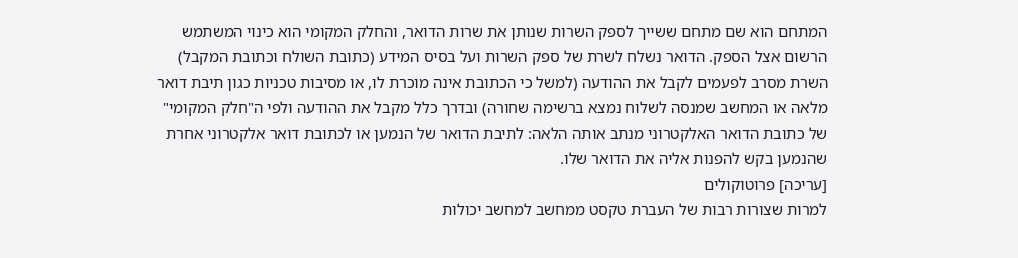המתחם הוא שם מתחם ששייך לספק השרות שנותן את שרות הדואר, והחלק המקומי הוא כינוי המשתמש הרשום אצל הספק. הדואר נשלח לשרת של ספק השרות ועל בסיס המידע (כתובת השולח וכתובת המקבל) השרת מסרב לפעמים לקבל את ההודעה (למשל כי הכתובת אינה מוכרת לו, או מסיבות טכניות כגון תיבת דואר מלאה או המחשב שמנסה לשלוח נמצא ברשימה שחורה) ובדרך כלל מקבל את ההודעה ולפי ה"חלק המקומי" של כתובת הדואר האלקטרוני מנתב אותה הלאה: לתיבת הדואר של הנמען או לכתובת דואר אלקטרוני אחרת שהנמען בקש להפנות אליה את הדואר שלו.
[עריכה] פרוטוקולים
למרות שצורות רבות של העברת טקסט ממחשב למחשב יכולות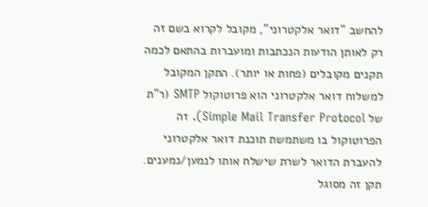להחשב "דואר אלקטרוני", מקובל לקרוא בשם זה רק לאותן הודעות הנכתבות ומועברות בהתאם לכמה תקנים מקובלים (פחות או יותר). התקן המקובל למשלוח דואר אלקטרוני הוא פרוטוקול SMTP (ר"ת של Simple Mail Transfer Protocol). זה הפרוטוקול בו משתמשת תוכנת דואר אלקטרוני להעברת הדואר לשרת שישלח אותו לנמען/נמענים. תקן זה מסוגל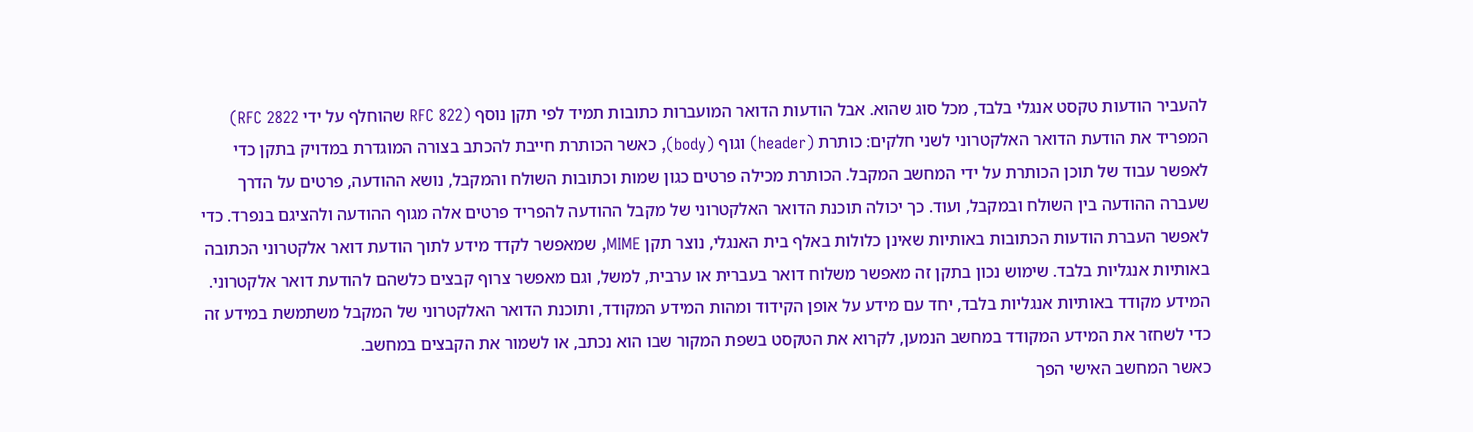להעביר הודעות טקסט אנגלי בלבד, מכל סוג שהוא. אבל הודעות הדואר המועברות כתובות תמיד לפי תקן נוסף (RFC 822 שהוחלף על ידי RFC 2822) המפריד את הודעת הדואר האלקטרוני לשני חלקים: כותרת (header) וגוף (body), כאשר הכותרת חייבת להכתב בצורה המוגדרת במדויק בתקן כדי לאפשר עבוד של תוכן הכותרת על ידי המחשב המקבל. הכותרת מכילה פרטים כגון שמות וכתובות השולח והמקבל, נושא ההודעה, פרטים על הדרך שעברה ההודעה בין השולח ובמקבל, ועוד. כך יכולה תוכנת הדואר האלקטרוני של מקבל ההודעה להפריד פרטים אלה מגוף ההודעה ולהציגם בנפרד. כדי לאפשר העברת הודעות הכתובות באותיות שאינן כלולות באלף בית האנגלי, נוצר תקן MIME, שמאפשר לקדד מידע לתוך הודעת דואר אלקטרוני הכתובה באותיות אנגליות בלבד. שימוש נכון בתקן זה מאפשר משלוח דואר בעברית או ערבית, למשל, וגם מאפשר צרוף קבצים כלשהם להודעת דואר אלקטרוני. המידע מקודד באותיות אנגליות בלבד, יחד עם מידע על אופן הקידוד ומהות המידע המקודד, ותוכנת הדואר האלקטרוני של המקבל משתמשת במידע זה כדי לשחזר את המידע המקודד במחשב הנמען, לקרוא את הטקסט בשפת המקור שבו הוא נכתב, או לשמור את הקבצים במחשב.
כאשר המחשב האישי הפך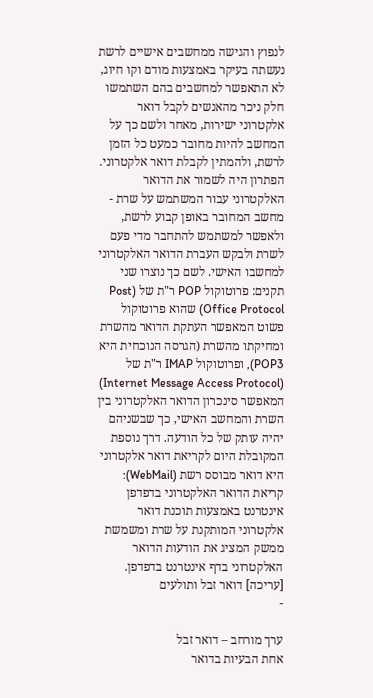לנפוץ והגישה ממחשבים אישיים לרשת נעשתה בעיקר באמצעות מודם וקו חיוג, לא התאפשר למחשבים בהם השתמשו חלק ניכר מהאנשים לקבל דואר אלקטרוני ישירות, מאחר ולשם כך על המחשב להיות מחובר כמעט כל הזמן לרשת, ולהמתין לקבלת דואר אלקטרוני. הפתרון היה לשמור את הדואר האלקטרוני עבור המשתמש על שרת - מחשב המחובר באופן קבוע לרשת, ולאפשר למשתמש להתחבר מדי פעם לשרת ולבקש העברת הדואר האלקטרוני למחשבו האישי. לשם כך נוצרו שני תקנים: פרוטוקול POP ר"ת של (Post Office Protocol) שהוא פרוטוקול פשוט המאפשר העתקת הדואר מהשרת ומחיקתו מהשרת (הגרסה הנוכחית היא POP3), ופרוטוקול IMAP ר"ת של (Internet Message Access Protocol) המאפשר סינכרון הדואר האלקטרוני בין השרת והמחשב האישי, כך שבשניהם יהיה עותק של כל הודעה. דרך נוספת המקובלת היום לקריאת דואר אלקטרוני היא דואר מבוסס רשת (WebMail): קריאת הדואר האלקטרוני בדפדפן אינטרנט באמצעות תוכנת דואר אלקטרוני המותקנת על שרת ומשמשת ממשק המציג את הודעות הדואר האלקטרוני בדף אינטרנט בדפדפן.
[עריכה] דואר זבל ותולעים
-

ערך מורחב – דואר זבל
אחת הבעיות בדואר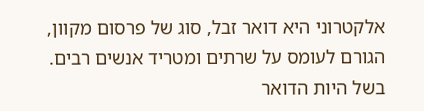אלקטרוני היא דואר זבל, סוג של פרסום מקוון, הגורם לעומס על שרתים ומטריד אנשים רבים. בשל היות הדואר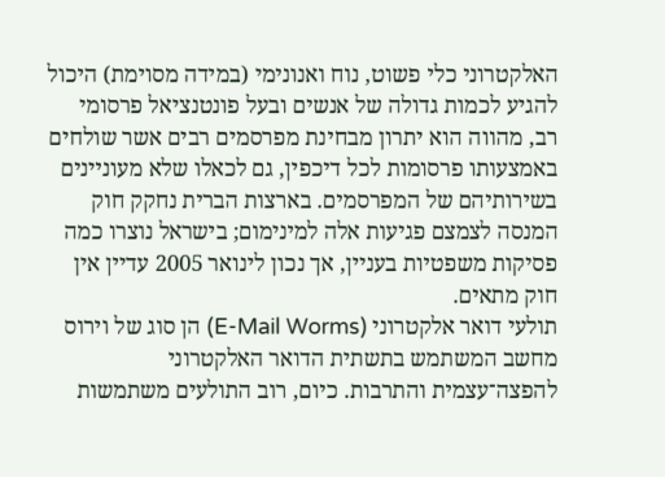האלקטרוני כלי פשוט, נוח ואנונימי (במידה מסוימת) היכול להגיע לכמות גדולה של אנשים ובעל פונטנציאל פרסומי רב, מהווה הוא יתרון מבחינת מפרסמים רבים אשר שולחים באמצעותו פרסומות לכל דיכפין, גם לכאלו שלא מעוניינים בשירותיהם של המפרסמים. בארצות הברית נחקק חוק המנסה לצמצם פגיעות אלה למינימום; בישראל נוצרו כמה פסיקות משפטיות בעניין, אך נכון לינואר 2005 עדיין אין חוק מתאים.
תולעי דואר אלקטרוני (E-Mail Worms) הן סוג של וירוס מחשב המשתמש בתשתית הדואר האלקטרוני להפצה־עצמית והתרבות. כיום, רוב התולעים משתמשות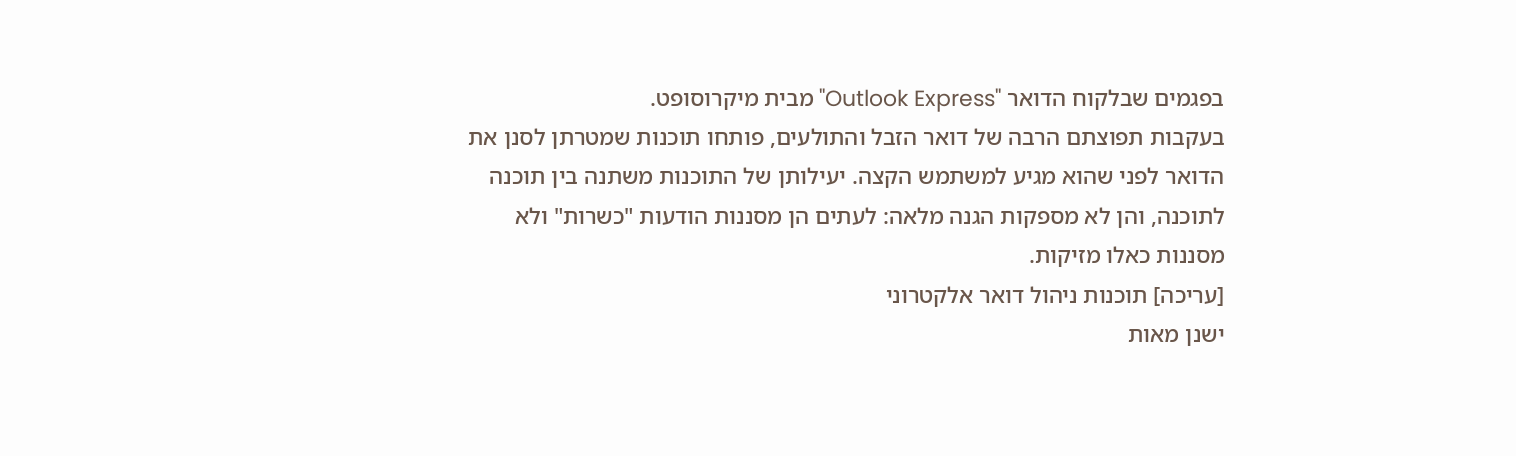בפגמים שבלקוח הדואר "Outlook Express" מבית מיקרוסופט.
בעקבות תפוצתם הרבה של דואר הזבל והתולעים, פותחו תוכנות שמטרתן לסנן את הדואר לפני שהוא מגיע למשתמש הקצה. יעילותן של התוכנות משתנה בין תוכנה לתוכנה, והן לא מספקות הגנה מלאה: לעתים הן מסננות הודעות "כשרות" ולא מסננות כאלו מזיקות.
[עריכה] תוכנות ניהול דואר אלקטרוני
ישנן מאות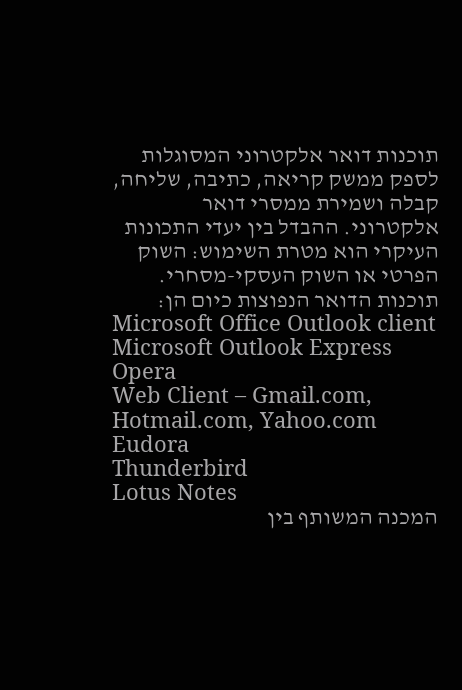תוכנות דואר אלקטרוני המסוגלות לספק ממשק קריאה, כתיבה, שליחה, קבלה ושמירת ממסרי דואר אלקטרוני. ההבדל בין יעדי התכונות העיקרי הוא מטרת השימוש: השוק הפרטי או השוק העסקי-מסחרי. תוכנות הדואר הנפוצות כיום הן:
Microsoft Office Outlook client
Microsoft Outlook Express
Opera
Web Client – Gmail.com, Hotmail.com, Yahoo.com
Eudora
Thunderbird
Lotus Notes
המכנה המשותף בין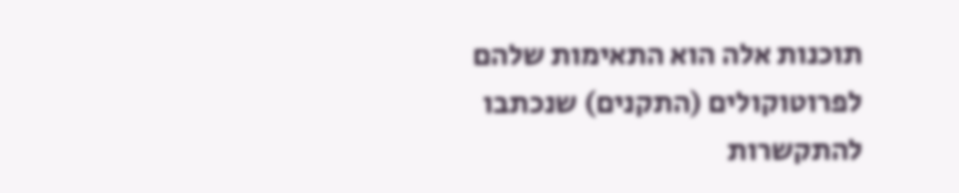תוכנות אלה הוא התאימות שלהם לפרוטוקולים (התקנים) שנכתבו להתקשרות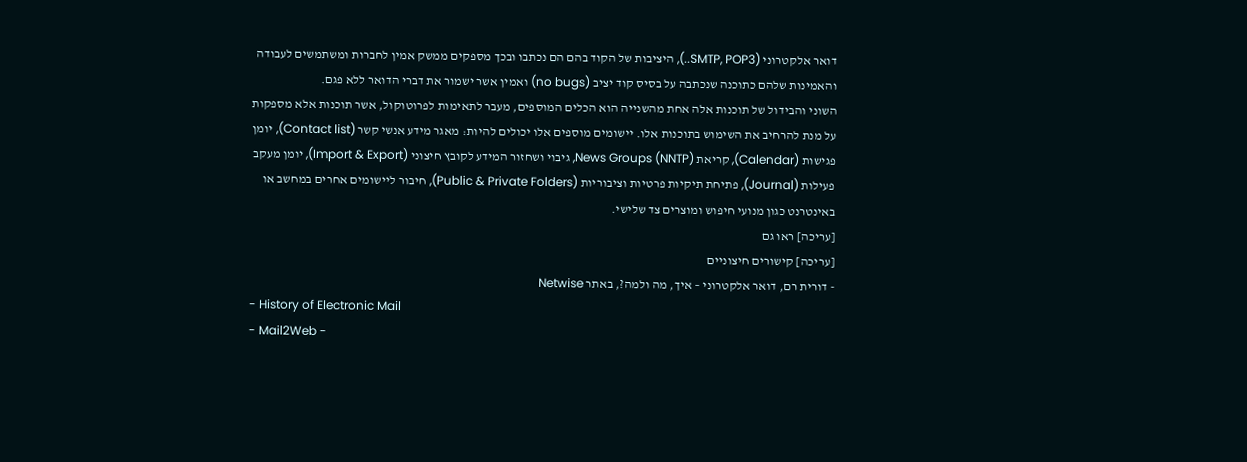דואר אלקטרוני (SMTP, POP3..), היציבות של הקוד בהם הם נכתבו ובכך מספקים ממשק אמין לחברות ומשתמשים לעבודה והאמינות שלהם כתוכנה שנכתבה על בסיס קוד יציב (no bugs) ואמין אשר ישמור את דברי הדואר ללא פגם.
השוני והבידול של תוכנות אלה אחת מהשנייה הוא הכלים המוספים, מעבר לתאימות לפרוטוקול, אשר תוכנות אלא מספקות על מנת להרחיב את השימוש בתוכנות אלו. יישומים מוספים אלו יכולים להיות: מאגר מידע אנשי קשר (Contact list), יומן פגישות (Calendar), קריאת News Groups (NNTP), גיבוי ושחזור המידע לקובץ חיצוני (Import & Export), יומן מעקב פעילות (Journal), פתיחת תיקיות פרטיות וציבוריות (Public & Private Folders), חיבור ליישומים אחרים במחשב או באינטרנט כגון מנועי חיפוש ומוצרים צד שלישי.
[עריכה] ראו גם
[עריכה] קישורים חיצוניים
- דורית רם, דואר אלקטרוני – איך, מה ולמה?, באתר Netwise
- History of Electronic Mail
- Mail2Web -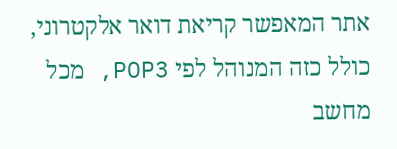אתר המאפשר קריאת דואר אלקטרוני, כולל כזה המנוהל לפי POP3, מכל מחשב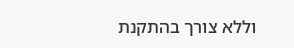וללא צורך בהתקנת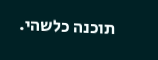תוכנה כלשהי.